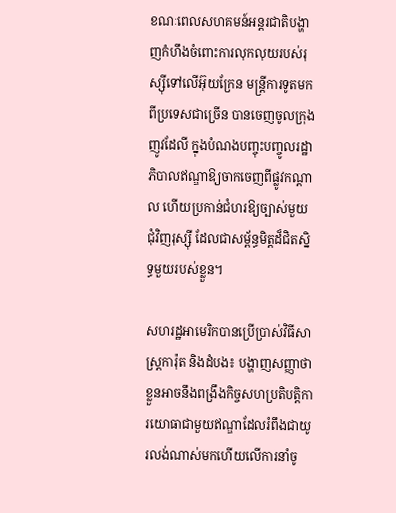ខណៈពេលសហគមន៍អន្តរជាតិបង្ហាញកំហឹងចំពោះការលុកលុយរបស់រុស្ស៊ីទៅលើអ៊ុយក្រែន មន្ត្រីការទូតមកពីប្រទេសជាច្រើន បានចេញចូលក្រុងញូវដែលី ក្នុងបំណងបញ្ចុះបញ្ចូលរដ្ឋាភិបាលឥណ្ឌាឱ្យចាកចេញពីផ្លូវកណ្ដាល ហើយប្រកាន់ជំហរឱ្យច្បាស់មួយជុំវិញរុស្ស៊ី ដែលជាសម្ព័ន្ធមិត្តដ៏ជិតស្និទ្ធមួយរបស់ខ្លួន។

សហរដ្ឋអាមេរិកបានប្រើប្រាស់វិធីសាស្ត្រការ៉ុត និងដំបង៖ បង្ហាញសញ្ញាថា ខ្លួនអាចនឹងពង្រឹងកិច្ចសហប្រតិបត្តិការយោធាជាមួយឥណ្ឌាដែលរំពឹងជាយូរលង់ណាស់មកហើយលើការនាំចូ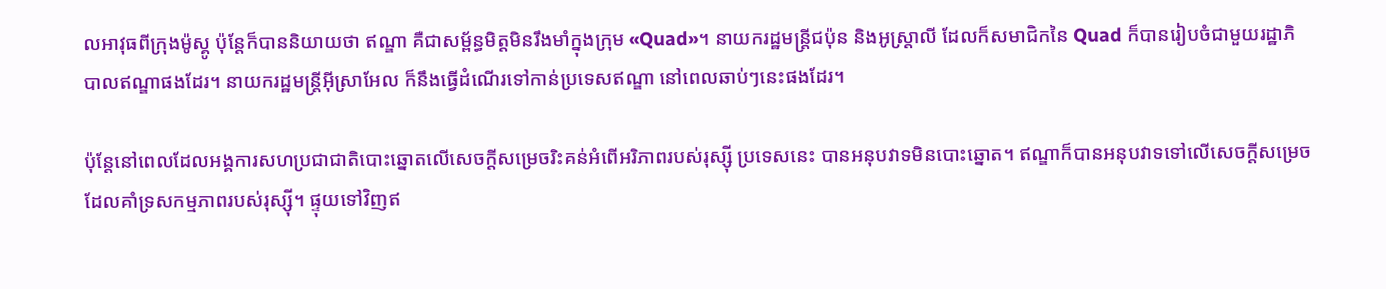លអាវុធពីក្រុងម៉ូស្គូ ប៉ុន្តែក៏បាននិយាយថា ឥណ្ឌា គឺជាសម្ព័ន្ធមិត្តមិនរឹងមាំក្នុងក្រុម «Quad»។ នាយករដ្ឋមន្ត្រីជប៉ុន និងអូស្ត្រាលី ដែលក៏សមាជិកនៃ Quad ក៏បានរៀបចំជាមួយរដ្ឋាភិបាលឥណ្ឌាផងដែរ។ នាយករដ្ឋមន្ត្រីអ៊ីស្រាអែល ក៏នឹងធ្វើដំណើរទៅកាន់ប្រទេសឥណ្ឌា នៅពេលឆាប់ៗនេះផងដែរ។

ប៉ុន្តែនៅពេលដែលអង្គការសហប្រជាជាតិបោះឆ្នោតលើសេចក្ដីសម្រេចរិះគន់អំពើអរិភាពរបស់រុស្ស៊ី ប្រទេសនេះ បានអនុបវាទមិនបោះឆ្នោត។ ឥណ្ឌាក៏បានអនុបវាទទៅលើសេចក្ដីសម្រេចដែលគាំទ្រសកម្មភាពរបស់រុស្ស៊ី។ ផ្ទុយទៅវិញឥ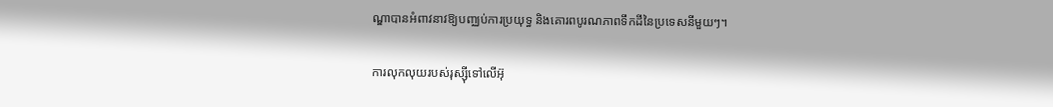ណ្ឌាបានអំពាវនាវឱ្យបញ្ឈប់ការប្រយុទ្ធ និងគោរពបូរណភាពទឹកដីនៃប្រទេសនីមួយៗ។

ការលុកលុយរបស់រុស្ស៊ីទៅលើអ៊ុ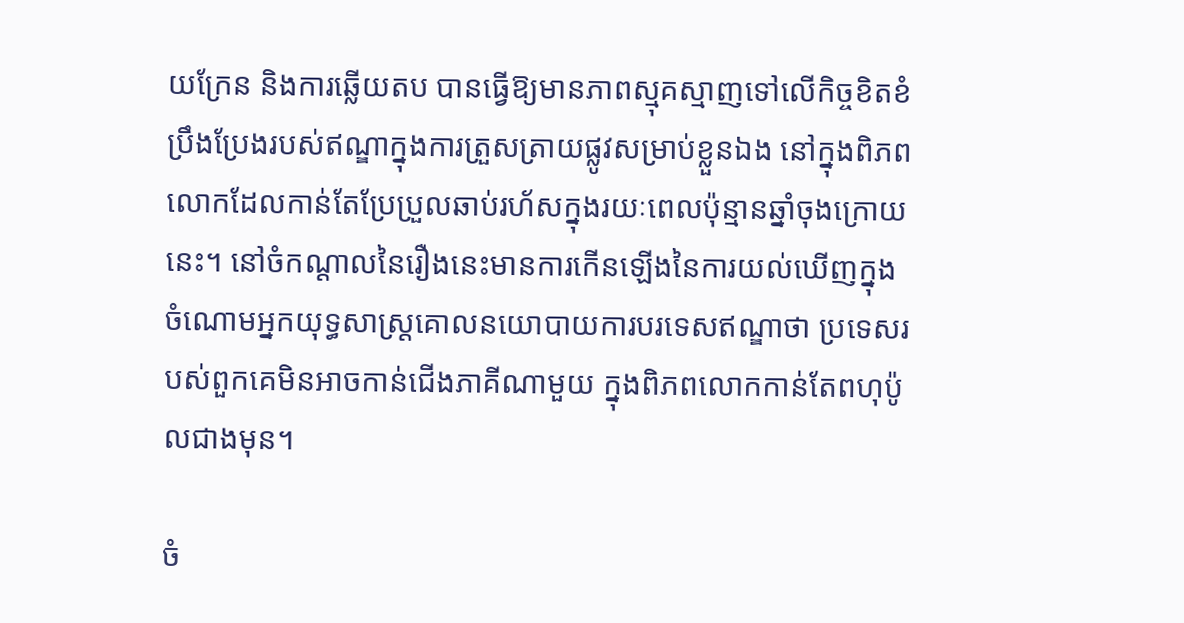យក្រែន និងការឆ្លើយតប បានធ្វើឱ្យមានភាពស្មុគស្មាញទៅលើកិច្ចខិតខំប្រឹងប្រែងរបស់ឥណ្ឌាក្នុងការត្រួសត្រាយផ្លូវសម្រាប់ខ្លួនឯង នៅក្នុងពិភពលោកដែលកាន់តែប្រែប្រួលឆាប់រហ័សក្នុងរយៈពេលប៉ុន្មានឆ្នាំចុងក្រោយនេះ។ នៅចំកណ្ដាលនៃរឿងនេះមានការកើនឡើងនៃការយល់ឃើញក្នុងចំណោមអ្នកយុទ្ធសាស្ត្រគោលនយោបាយការបរទេសឥណ្ឌាថា ប្រទេសរបស់ពួកគេមិនអាចកាន់ជើងភាគីណាមួយ ក្នុងពិភពលោកកាន់តែពហុប៉ូលជាងមុន។

ចំ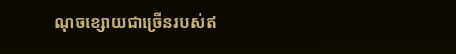ណុចខ្សោយជាច្រើនរបស់ឥ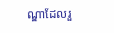ណ្ឌាដែលរួ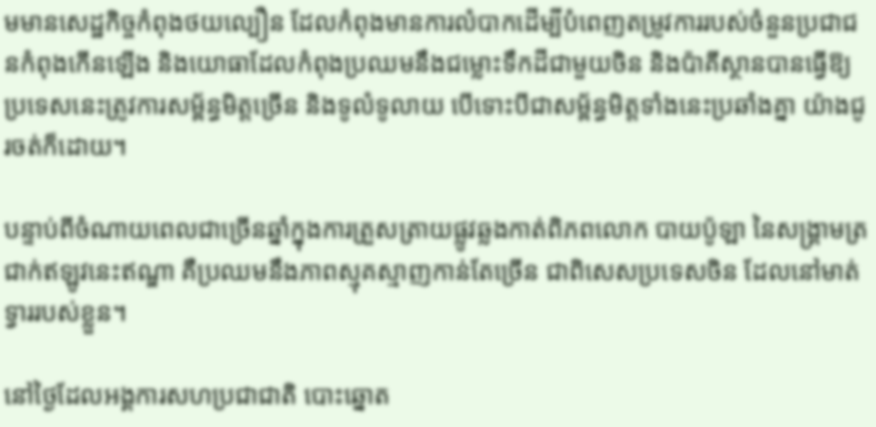មមានសេដ្ឋកិច្ចកំពុងថយល្បឿន ដែលកំពុងមានការលំបាកដើម្បីបំពេញតម្រូវការរបស់ចំនួនប្រជាជនកំពុងកើនឡើង និងយោធាដែលកំពុងប្រឈមនឹងជម្លោះទឹកដីជាមួយចិន និងប៉ាគីស្ថានបានធ្វើឱ្យប្រទេសនេះត្រូវការសម្ព័ន្ធមិត្តច្រើន និងទូលំទូលាយ បើទោះបីជាសម្ព័ន្ធមិត្តទាំងនេះប្រឆាំងគ្នា យ៉ាងជូរចត់ក៏ដោយ។

បន្ទាប់ពីចំណាយពេលជាច្រើនឆ្នាំក្នុងការត្រួសត្រាយផ្លូវឆ្លងកាត់ពិភពលោក បាយប៉ូឡា នៃសង្គ្រាមត្រជាក់ឥឡូវនេះឥណ្ឌា គឺប្រឈមនឹងភាពស្មុគស្មាញកាន់តែច្រើន ជាពិសេសប្រទេសចិន ដែលនៅមាត់ទ្វាររបស់ខ្លួន។

នៅថ្ងៃដែលអង្គការសហប្រជាជាតិ បោះឆ្នោត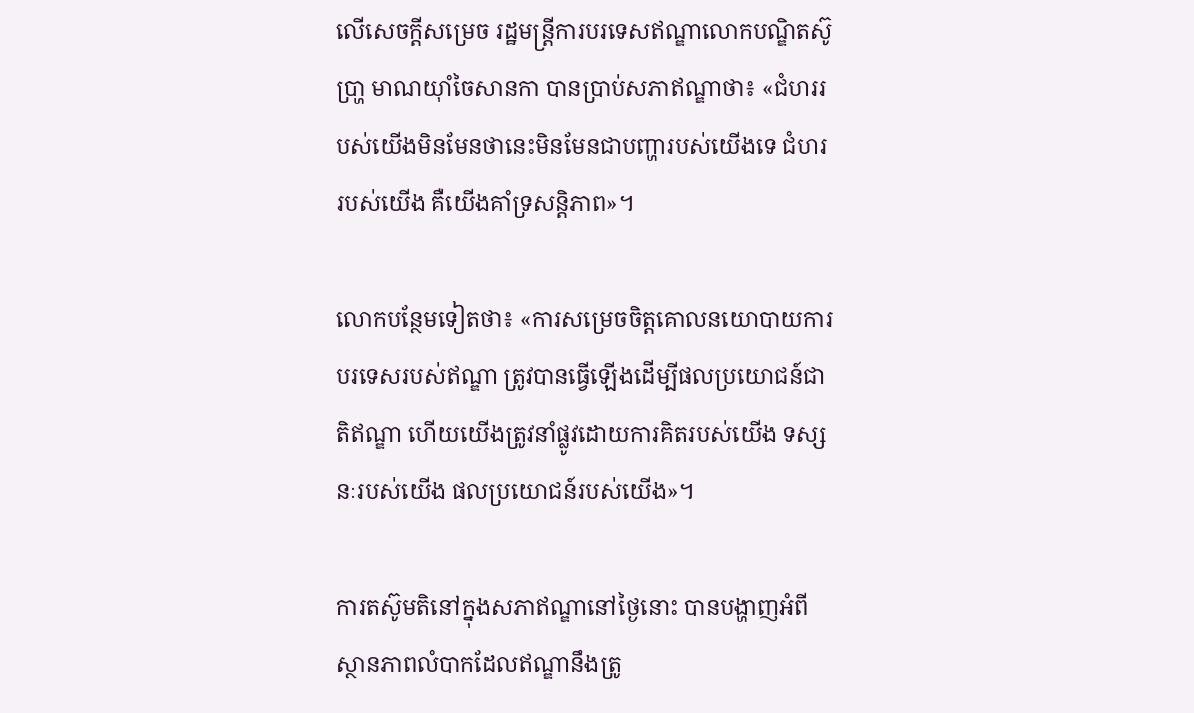លើសេចក្ដីសម្រេច រដ្ឋមន្ត្រីការបរទេសឥណ្ឌាលោកបណ្ឌិតស៊ូ ប្រា្ហ មាណយ៉ាំចៃសានកា បានប្រាប់សភាឥណ្ឌាថា៖ «ជំហររបស់យើងមិនមែនថានេះមិនមែនជាបញ្ហារបស់យើងទេ ជំហររបស់យើង គឺយើងគាំទ្រសន្តិភាព»។

លោកបន្ថែមទៀតថា៖ «ការសម្រេចចិត្តគោលនយោបាយការបរទេសរបស់ឥណ្ឌា ត្រូវបានធ្វើឡើងដើម្បីផលប្រយោជន៍ជាតិឥណ្ឌា ហើយយើងត្រូវនាំផ្លូវដោយការគិតរបស់យើង ទស្សនៈរបស់យើង ផលប្រយោជន៍របស់យើង»។

ការតស៊ូមតិនៅក្នុងសភាឥណ្ឌានៅថ្ងៃនោះ បានបង្ហាញអំពីស្ថានភាពលំបាកដែលឥណ្ឌានឹងត្រូ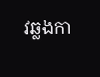វឆ្លងកា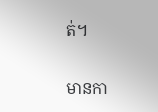ត់។

មានកា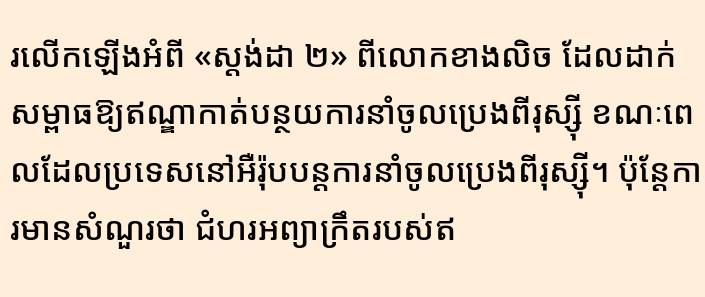រលើកឡើងអំពី «ស្តង់ដា ២» ពីលោកខាងលិច ដែលដាក់សម្ពាធឱ្យឥណ្ឌាកាត់បន្ថយការនាំចូលប្រេងពីរុស្ស៊ី ខណៈពេលដែលប្រទេសនៅអឺរ៉ុបបន្តការនាំចូលប្រេងពីរុស្ស៊ី។ ប៉ុន្តែការមានសំណួរថា ជំហរអព្យាក្រឹតរបស់ឥ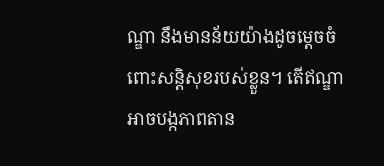ណ្ឌា នឹងមានន័យយ៉ាងដូចម្ដេចចំពោះសន្តិសុខរបស់ខ្លួន។ តើឥណ្ឌាអាចបង្កភាពតាន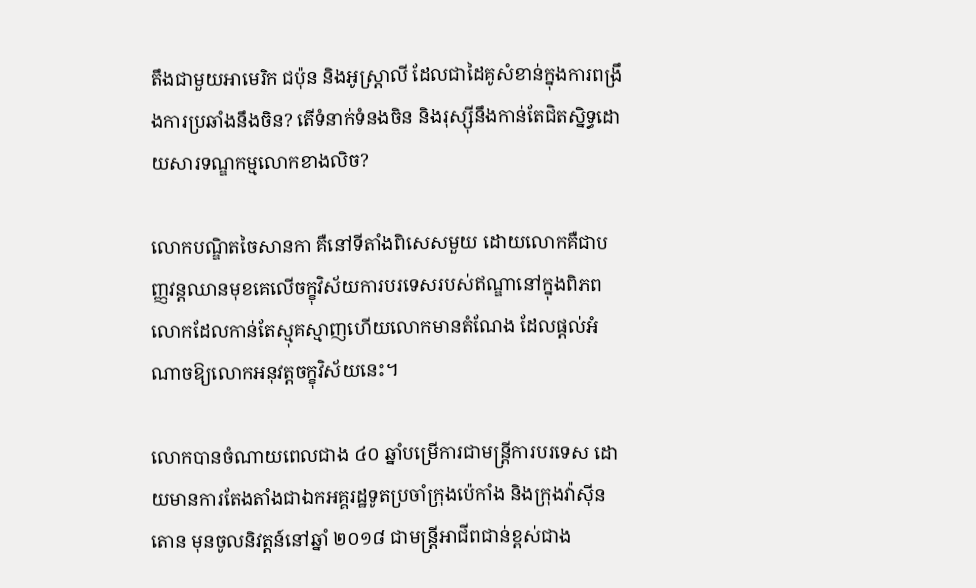តឹងជាមួយអាមេរិក ជប៉ុន និងអូស្ត្រាលី ដែលជាដៃគូសំខាន់ក្នុងការពង្រឹងការប្រឆាំងនឹងចិន? តើទំនាក់ទំនងចិន និងរុស្ស៊ីនឹងកាន់តែជិតស្និទ្ធដោយសារទណ្ឌកម្មលោកខាងលិច?

លោកបណ្ឌិតចៃសានកា គឺនៅទីតាំងពិសេសមួយ ដោយលោកគឺជាបញ្ញវន្តឈានមុខគេលើចក្ខុវិស័យការបរទេសរបស់ឥណ្ឌានៅក្នុងពិភពលោកដែលកាន់តែស្មុគស្មាញហើយលោកមានតំណែង ដែលផ្ដល់អំណាចឱ្យលោកអនុវត្តចក្ខុវិស័យនេះ។

លោកបានចំណាយពេលជាង ៤០ ឆ្នាំបម្រើការជាមន្ត្រីការបរទេស ដោយមានការតែងតាំងជាឯកអគ្គរដ្ឋទូតប្រចាំក្រុងប៉េកាំង និងក្រុងវ៉ាស៊ីនតោន មុនចូលនិវត្តន៍នៅឆ្នាំ ២០១៨ ជាមន្ត្រីអាជីពជាន់ខ្ពស់ជាង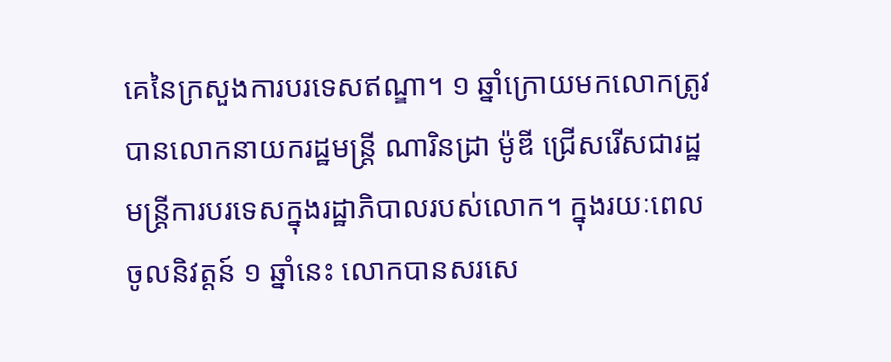គេនៃក្រសួងការបរទេសឥណ្ឌា។ ១ ឆ្នាំក្រោយមកលោកត្រូវបានលោកនាយករដ្ឋមន្ត្រី ណារិនដ្រា ម៉ូឌី ជ្រើសរើសជារដ្ឋមន្ត្រីការបរទេសក្នុងរដ្ឋាភិបាលរបស់លោក។ ក្នុងរយៈពេលចូលនិវត្តន៍ ១ ឆ្នាំនេះ លោកបានសរសេ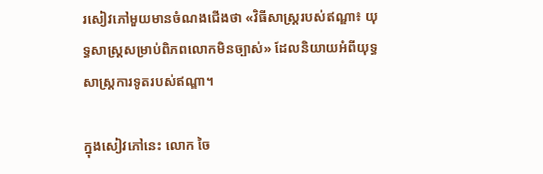រសៀវភៅមួយមានចំណងជើងថា «វិធីសាស្ត្ររបស់ឥណ្ឌា៖ យុទ្ធសាស្ត្រសម្រាប់ពិភពលោកមិនច្បាស់» ដែលនិយាយអំពីយុទ្ធសាស្ត្រការទូតរបស់ឥណ្ឌា។

ក្នុងសៀវភៅនេះ លោក ចៃ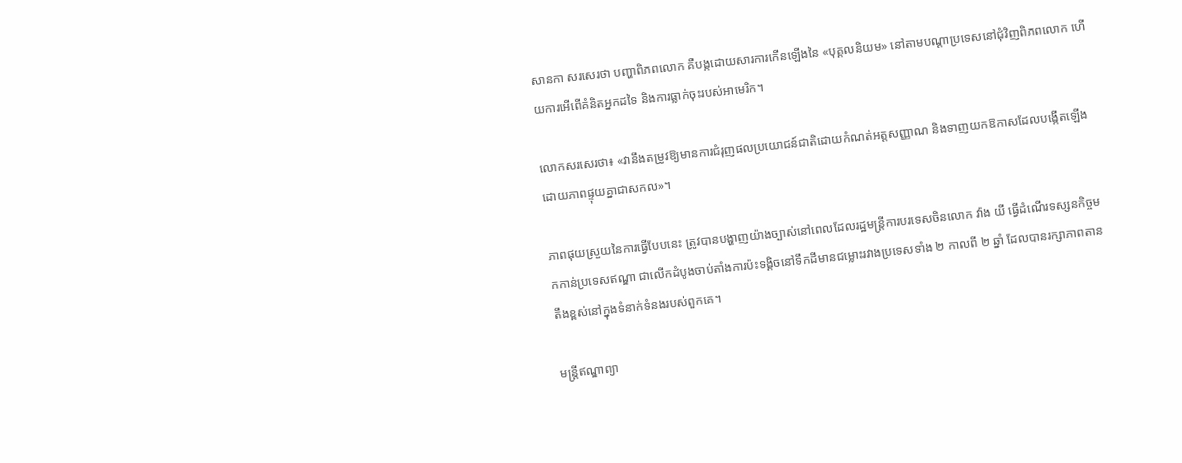សានកា សរសេរថា បញ្ហាពិភពលោក គឺបង្កដោយសារការកើនឡើងនៃ «បុគ្គលនិយម» នៅតាមបណ្ដាប្រទេសនៅជុំវិញពិភពលោក ហើយការអើពើគំនិតអ្នកដទៃ និងការធ្លាក់ចុះរបស់អាមេរិក។

លោកសរសេរថា៖ «វានឹងតម្រូវឱ្យមានការជំរុញផលប្រយោជន៍ជាតិដោយកំណត់អត្តសញ្ញាណ និងទាញយកឱកាសដែលបង្កើតឡើងដោយភាពផ្ទុយគ្នាជាសកល»។

ភាពផុយស្រួយនៃការធ្វើបែបនេះ ត្រូវបានបង្ហាញយ៉ាងច្បាស់នៅពេលដែលរដ្ឋមន្ត្រីការបរទេសចិនលោក វ៉ាង យី ធ្វើដំណើរទស្សនកិច្ចមកកាន់ប្រទេសឥណ្ឌា ជាលើកដំបូងចាប់តាំងការប៉ះទង្គិចនៅទឹកដីមានជម្លោះរវាងប្រទេសទាំង ២ កាលពី ២ ឆ្នាំ ដែលបានរក្សាភាពតានតឹងខ្ពស់នៅក្នុងទំនាក់ទំនងរបស់ពួកគេ។

មន្ត្រីឥណ្ឌាព្យា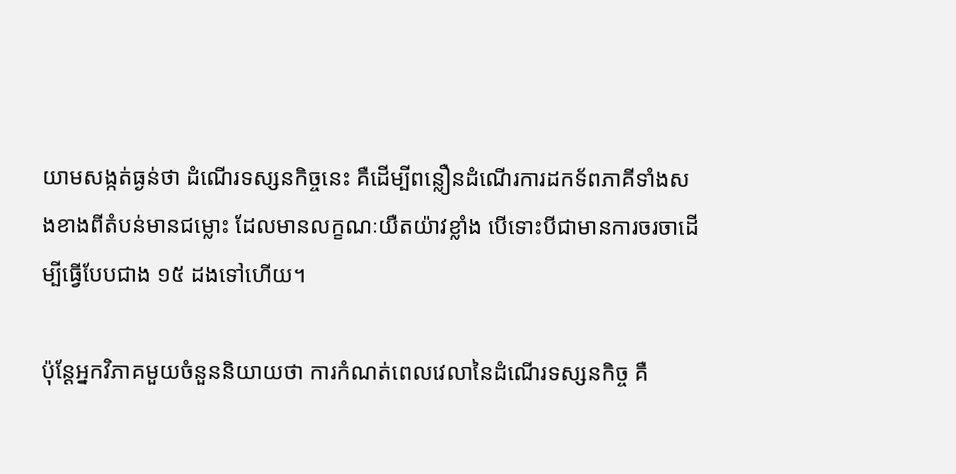យាមសង្កត់ធ្ងន់ថា ដំណើរទស្សនកិច្ចនេះ គឺដើម្បីពន្លឿនដំណើរការដកទ័ពភាគីទាំងសងខាងពីតំបន់មានជម្លោះ ដែលមានលក្ខណៈយឺតយ៉ាវខ្លាំង បើទោះបីជាមានការចរចាដើម្បីធ្វើបែបជាង ១៥ ដងទៅហើយ។

ប៉ុន្តែអ្នកវិភាគមួយចំនួននិយាយថា ការកំណត់ពេលវេលានៃដំណើរទស្សនកិច្ច គឺ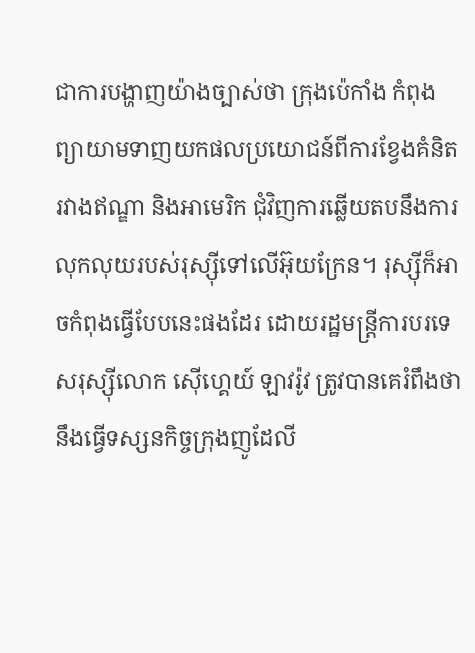ជាការបង្ហាញយ៉ាងច្បាស់ថា ក្រុងប៉េកាំង កំពុងព្យាយាមទាញយកផលប្រយោជន៍ពីការខ្វែងគំនិតរវាងឥណ្ឌា និងអាមេរិក ជុំវិញការឆ្លើយតបនឹងការលុកលុយរបស់រុស្ស៊ីទៅលើអ៊ុយក្រែន។ រុស្ស៊ីក៏អាចកំពុងធ្វើបែបនេះផងដែរ ដោយរដ្ឋមន្ត្រីការបរទេសរុស្ស៊ីលោក ស៊ើហ្គេយ៍ ឡាវរ៉ូវ ត្រូវបានគេរំពឹងថា នឹងធ្វើទស្សនកិច្ចក្រុងញូដែលី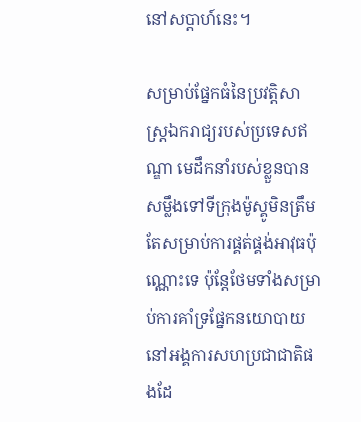នៅសប្ដាហ៍នេះ។

សម្រាប់ផ្នែកធំនៃប្រវត្តិសាស្ត្រឯករាជ្យរបស់ប្រទេសឥណ្ឌា មេដឹកនាំរបស់ខ្លួនបានសម្លឹងទៅទីក្រុងម៉ូស្គូមិនត្រឹមតែសម្រាប់ការផ្គត់ផ្គង់អាវុធប៉ុណ្ណោះទេ ប៉ុន្តែថែមទាំងសម្រាប់ការគាំទ្រផ្នែកនយោបាយនៅអង្គការសហប្រជាជាតិផងដែ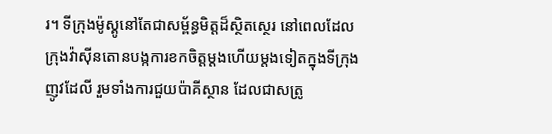រ។ ទីក្រុងម៉ូស្គូនៅតែជាសម្ព័ន្ធមិត្តដ៏ស្ថិតស្ថេរ នៅពេលដែលក្រុងវ៉ាស៊ីនតោនបង្កការខកចិត្តម្ដងហើយម្តងទៀតក្នុងទីក្រុងញូវដែលី រួមទាំងការជួយប៉ាគីស្ថាន ដែលជាសត្រូ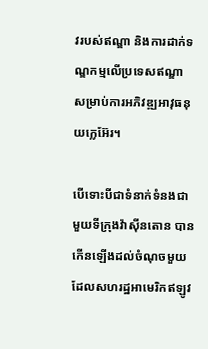វរបស់ឥណ្ឌា និងការដាក់ទណ្ឌកម្មលើប្រទេសឥណ្ឌា សម្រាប់ការអភិវឌ្ឍអាវុធនុយក្លេអ៊ែរ។

បើទោះបីជាទំនាក់ទំនងជាមួយទីក្រុងវ៉ាស៊ីនតោន បានកើនឡើងដល់ចំណុចមួយដែលសហរដ្ឋអាមេរិកឥឡូវ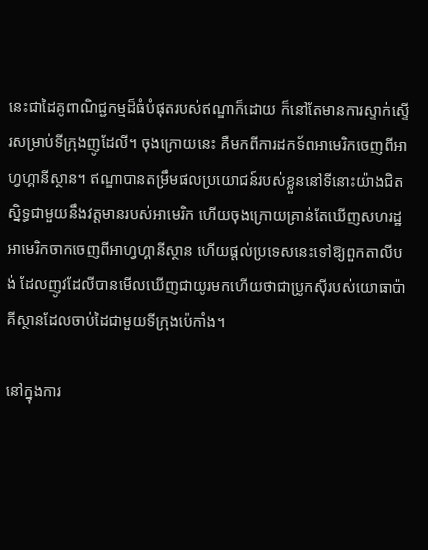នេះជាដៃគូពាណិជ្ជកម្មដ៏ធំបំផុតរបស់ឥណ្ឌាក៏ដោយ ក៏នៅតែមានការស្ទាក់ស្ទើរសម្រាប់ទីក្រុងញូដែលី។ ចុងក្រោយនេះ គឺមកពីការដកទ័ពអាមេរិកចេញពីអាហ្វហ្គានីស្ថាន។ ឥណ្ឌាបានតម្រឹមផលប្រយោជន៍របស់ខ្លួននៅទីនោះយ៉ាងជិតស្និទ្ធជាមួយនឹងវត្តមានរបស់អាមេរិក ហើយចុងក្រោយគ្រាន់តែឃើញសហរដ្ឋអាមេរិកចាកចេញពីអាហ្វហ្គានីស្ថាន ហើយផ្ដល់ប្រទេសនេះទៅឱ្យពួកតាលីបង់ ដែលញូវដែលីបានមើលឃើញជាយូរមកហើយថាជាប្រូកស៊ីរបស់យោធាប៉ាគីស្ថានដែលចាប់ដៃជាមួយទីក្រុងប៉េកាំង។

នៅក្នុងការ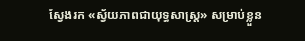ស្វែងរក «ស្វ័យភាពជាយុទ្ធសាស្ត្រ» សម្រាប់ខ្លួន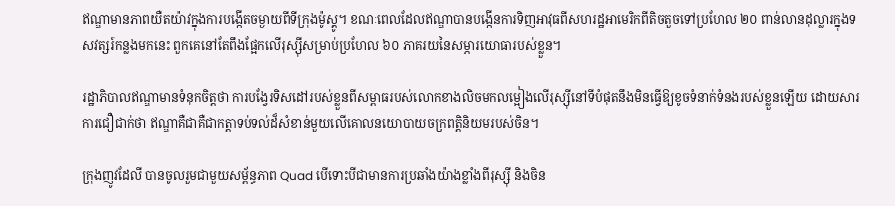ឥណ្ឌាមានភាពយឺតយ៉ាវក្នុងការបង្កើតចម្ងាយពីទីក្រុងម៉ូស្គូ។ ខណៈពេលដែលឥណ្ឌាបានបង្កើនការទិញអាវុធពីសហរដ្ឋអាមេរិកពីតិចតួចទៅប្រហែល ២០ ពាន់លានដុល្លារក្នុងទសវត្សរ៍កន្លងមកនេះ ពួកគេនៅតែពឹងផ្អែកលើរុស្ស៊ីសម្រាប់ប្រហែល ៦០ ភាគរយនៃសម្ភារយោធារបស់ខ្លួន។

រដ្ឋាភិបាលឥណ្ឌាមានទំនុកចិត្តថា ការបង្វែរទិសដៅរបស់ខ្លួនពីសម្ពាធរបស់លោកខាងលិចមកលម្អៀងលើរុស្ស៊ីនៅទីបំផុតនឹងមិនធ្វើឱ្យខូចទំនាក់ទំនងរបស់ខ្លួនឡើយ ដោយសារការជឿជាក់ថា ឥណ្ឌាគឺជាគឺជាកត្តាទប់ទល់ដ៏សំខាន់មួយលើគោលនយោបាយចក្រពត្តិនិយមរបស់ចិន។

ក្រុងញូវដែលី បានចូលរួមជាមួយសម្ព័ន្ធភាព Quad បើទោះបីជាមានការប្រឆាំងយ៉ាងខ្លាំងពីរុស្ស៊ី និងចិន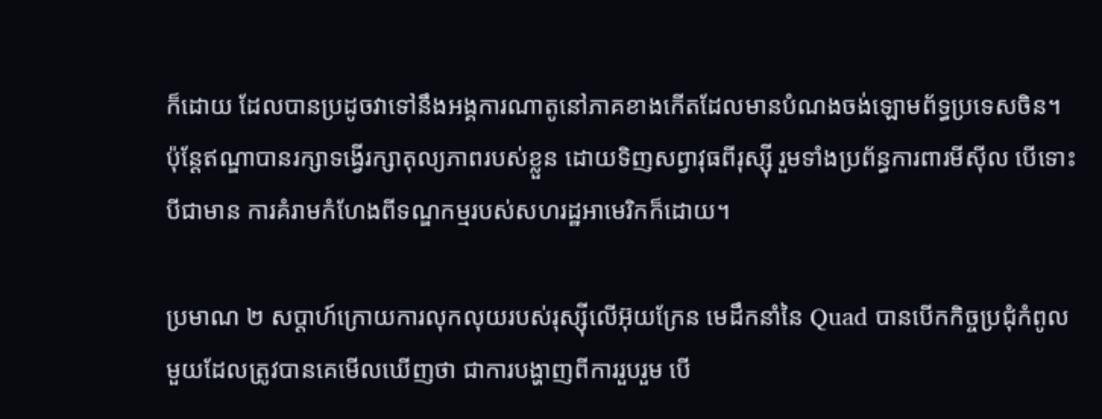ក៏ដោយ ដែលបានប្រដូចវាទៅនឹងអង្គការណាតូនៅភាគខាងកើតដែលមានបំណងចង់ឡោមព័ទ្ធប្រទេសចិន។ ប៉ុន្តែឥណ្ឌាបានរក្សាទង្វើរក្សាតុល្យភាពរបស់ខ្លួន ដោយទិញសព្វាវុធពីរុស្ស៊ី រួមទាំងប្រព័ន្ធការពារមីស៊ីល បើទោះបីជាមាន ការគំរាមកំហែងពីទណ្ឌកម្មរបស់សហរដ្ឋអាមេរិកក៏ដោយ។

ប្រមាណ ២ សប្ដាហ៍ក្រោយការលុកលុយរបស់រុស្ស៊ីលើអ៊ុយក្រែន មេដឹកនាំនៃ Quad បានបើកកិច្ចប្រជុំកំពូលមួយដែលត្រូវបានគេមើលឃើញថា ជាការបង្ហាញពីការរួបរួម បើ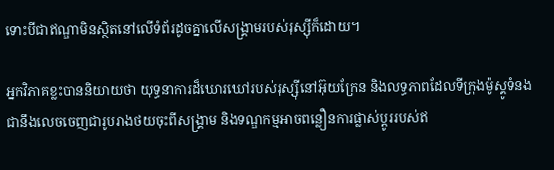ទោះបីជាឥណ្ឌាមិនស្ថិតនៅលើទំព័រដូចគ្នាលើសង្គ្រាមរបស់រុស្ស៊ីក៏ដោយ។

អ្នកវិភាគខ្លះបាននិយាយថា យុទ្ធនាការដ៏ឃោរឃៅរបស់រុស្ស៊ីនៅអ៊ុយក្រែន និងលទ្ធភាពដែលទីក្រុងម៉ូស្គូទំនងជានឹងលេចចេញជារូបរាងថយចុះពីសង្គ្រាម និងទណ្ឌកម្មអាចពន្លឿនការផ្លាស់ប្តូររបស់ឥ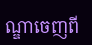ណ្ឌាចេញពី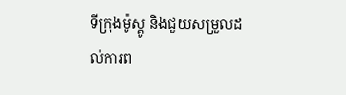ទីក្រុងម៉ូស្គូ និងជួយសម្រួលដល់ការព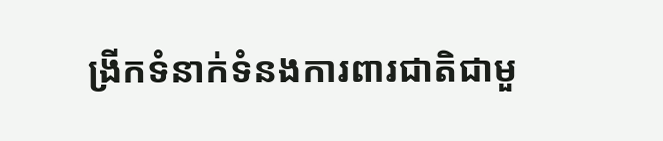ង្រីកទំនាក់ទំនងការពារជាតិជាមួ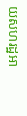យសហរដ្ឋអា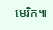មេរិក៕